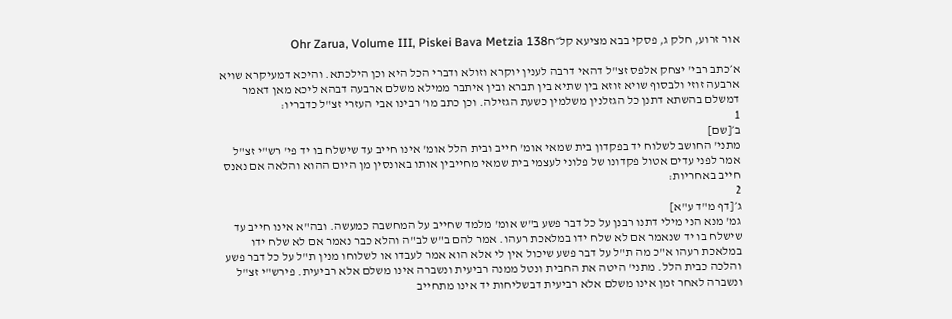אור זרוע, חלק ג, פסקי בבא מציעא קל״חOhr Zarua, Volume III, Piskei Bava Metzia 138

א׳כתב רבי' יצחק אלפס זצ"ל דהאי דרבה לענין יוקרא וזולא ודברי הכל היא וכן הילכתא. והיכא דמעיקרא שויא ארבעה זוזי ולבסוף שויא זוזא בין שתיא בין תברא ובין איתבר ממילא משלם ארבעה דבהא ליכא מאן דאמר דמשלם בהשתא דתנן כל הגזלנין משלמין כשעת הגזילה. וכן כתב מו' רבינו אבי העזרי זצ"ל כדבריו:
1
ב׳[שם]
מתני' החושב לשלוח יד בפקדון בית שמאי אומ' חייב ובית הלל אומ' אינו חייב עד שישלח בו יד פי' רש"י זצ"ל אמר לפני עדים אטול פקדונו של פלוני לעצמי בית שמאי מחייבין אותו באונסין מן היום ההוא והלאה אם נאנס חייב באחריות:
2
ג׳[דף מ"ד ע"א]
גמ' מנא הני מילי דתנו רבנן על כל דבר פשע ב"ש אומ' מלמד שחייב על המחשבה כמעשה. ובה"א אינו חייב עד שישלח בו יד שנאמר אם לא שלח ידו במלאכת רעהו. אמר להם ב"ש לב"ה והלא כבר נאמר אם לא שלח ידו במלאכת רעהו א"כ מה ת"ל על דבר פשע שיכול אין לי אלא הוא אמר לעבדו או לשלוחו מנין ת"ל על כל דבר פשע והלכה כבית הלל. מתני' היטה את החבית ונטל ממנה רביעית ונשברה אינו משלם אלא רביעית. פירש"י זצ"ל ונשברה לאחר זמן אינו משלם אלא רביעית דבשליחות יד אינו מתחייב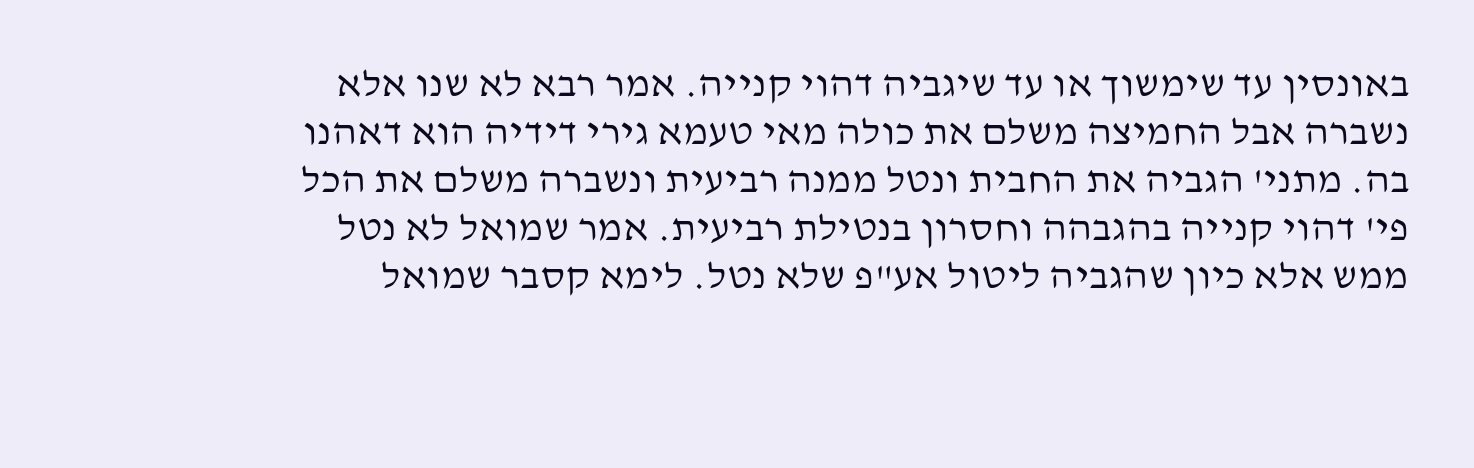באונסין עד שימשוך או עד שיגביה דהוי קנייה. אמר רבא לא שנו אלא נשברה אבל החמיצה משלם את כולה מאי טעמא גירי דידיה הוא דאהנו בה. מתני' הגביה את החבית ונטל ממנה רביעית ונשברה משלם את הכל פי' דהוי קנייה בהגבהה וחסרון בנטילת רביעית. אמר שמואל לא נטל ממש אלא כיון שהגביה ליטול אע"פ שלא נטל. לימא קסבר שמואל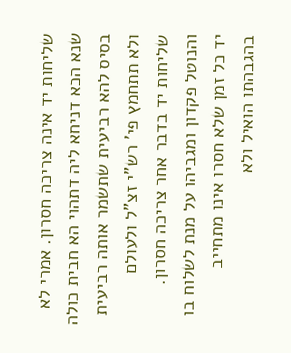שליחות יד אינה צריכה חסרון. אמרי לא שנא הכא דניחא ליה דתהוי הא חבית כולה בסיס להא רביעית שתשמר אותה רביעית ולא תתחמץ פי' רש"י זצ"ל ולעולם שליחות יד בדבר אחר צריכה חסרון. והנוטל פקדון ומגביהו על מנת לשלוח בו יד כל זמן שלא חסרו אינו מתחייב בהגבהתו הואיל ולא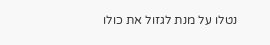נטלו על מנת לגזול את כולו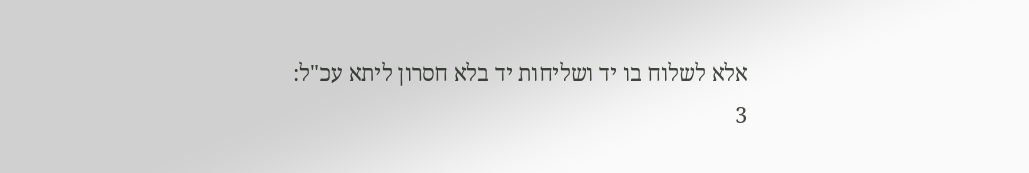אלא לשלוח בו יד ושליחות יד בלא חסרון ליתא עכ"ל:
3